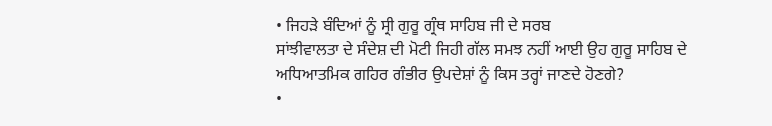• ਜਿਹੜੇ ਬੰਦਿਆਂ ਨੂੰ ਸ੍ਰੀ ਗੁਰੂ ਗ੍ਰੰਥ ਸਾਹਿਬ ਜੀ ਦੇ ਸਰਬ
ਸਾਂਝੀਵਾਲਤਾ ਦੇ ਸੰਦੇਸ਼ ਦੀ ਮੋਟੀ ਜਿਹੀ ਗੱਲ ਸਮਝ ਨਹੀਂ ਆਈ ਉਹ ਗੁਰੂ ਸਾਹਿਬ ਦੇ
ਅਧਿਆਤਮਿਕ ਗਹਿਰ ਗੰਭੀਰ ਉਪਦੇਸ਼ਾਂ ਨੂੰ ਕਿਸ ਤਰ੍ਹਾਂ ਜਾਣਦੇ ਹੋਣਗੇ?
•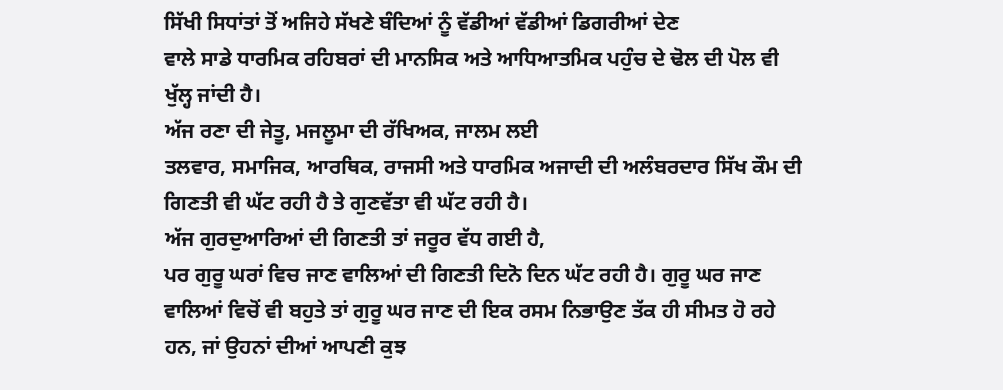ਸਿੱਖੀ ਸਿਧਾਂਤਾਂ ਤੋਂ ਅਜਿਹੇ ਸੱਖਣੇ ਬੰਦਿਆਂ ਨੂੰ ਵੱਡੀਆਂ ਵੱਡੀਆਂ ਡਿਗਰੀਆਂ ਦੇਣ
ਵਾਲੇ ਸਾਡੇ ਧਾਰਮਿਕ ਰਹਿਬਰਾਂ ਦੀ ਮਾਨਸਿਕ ਅਤੇ ਆਧਿਆਤਮਿਕ ਪਹੁੰਚ ਦੇ ਢੋਲ ਦੀ ਪੋਲ ਵੀ
ਖੁੱਲ੍ਹ ਜਾਂਦੀ ਹੈ।
ਅੱਜ ਰਣਾ ਦੀ ਜੇਤੂ, ਮਜਲੂਮਾ ਦੀ ਰੱਖਿਅਕ, ਜਾਲਮ ਲਈ
ਤਲਵਾਰ, ਸਮਾਜਿਕ, ਆਰਥਿਕ, ਰਾਜਸੀ ਅਤੇ ਧਾਰਮਿਕ ਅਜਾਦੀ ਦੀ ਅਲੰਬਰਦਾਰ ਸਿੱਖ ਕੌਮ ਦੀ
ਗਿਣਤੀ ਵੀ ਘੱਟ ਰਹੀ ਹੈ ਤੇ ਗੁਣਵੱਤਾ ਵੀ ਘੱਟ ਰਹੀ ਹੈ।
ਅੱਜ ਗੁਰਦੁਆਰਿਆਂ ਦੀ ਗਿਣਤੀ ਤਾਂ ਜਰੂਰ ਵੱਧ ਗਈ ਹੈ,
ਪਰ ਗੁਰੂ ਘਰਾਂ ਵਿਚ ਜਾਣ ਵਾਲਿਆਂ ਦੀ ਗਿਣਤੀ ਦਿਨੋ ਦਿਨ ਘੱਟ ਰਹੀ ਹੈ। ਗੁਰੂ ਘਰ ਜਾਣ
ਵਾਲਿਆਂ ਵਿਚੋਂ ਵੀ ਬਹੁਤੇ ਤਾਂ ਗੁਰੂ ਘਰ ਜਾਣ ਦੀ ਇਕ ਰਸਮ ਨਿਭਾਉਣ ਤੱਕ ਹੀ ਸੀਮਤ ਹੋ ਰਹੇ
ਹਨ, ਜਾਂ ਉਹਨਾਂ ਦੀਆਂ ਆਪਣੀ ਕੁਝ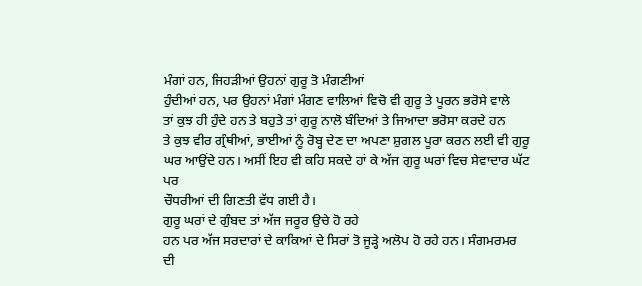ਮੰਗਾਂ ਹਨ, ਜਿਹੜੀਆਂ ਉਹਨਾਂ ਗੁਰੂ ਤੋ ਮੰਗਣੀਆਂ
ਹੁੰਦੀਆਂ ਹਨ, ਪਰ ਉਹਨਾਂ ਮੰਗਾਂ ਮੰਗਣ ਵਾਲਿਆਂ ਵਿਚੋ ਵੀ ਗੁਰੂ ਤੇ ਪੂਰਨ ਭਰੋਸੇ ਵਾਲੇ
ਤਾਂ ਕੁਝ ਹੀ ਹੁੰਦੇ ਹਨ ਤੇ ਬਹੁਤੇ ਤਾਂ ਗੁਰੂ ਨਾਲੋ ਬੰਦਿਆਂ ਤੇ ਜਿਆਦਾ ਭਰੋਸਾ ਕਰਦੇ ਹਨ
ਤੇ ਕੁਝ ਵੀਰ ਗ੍ਰੰਥੀਆਂ, ਭਾਈਆਂ ਨੂੰ ਰੋਬ੍ਹ ਦੇਣ ਦਾ ਅਪਣਾ ਸ਼ੁਗਲ ਪੂਰਾ ਕਰਨ ਲਈ ਵੀ ਗੁਰੂ
ਘਰ ਆਉਂਦੇ ਹਨ। ਅਸੀਂ ਇਹ ਵੀ ਕਹਿ ਸਕਦੇ ਹਾਂ ਕੇ ਅੱਜ ਗੁਰੂ ਘਰਾਂ ਵਿਚ ਸੇਵਾਦਾਰ ਘੱਟ ਪਰ
ਚੌਧਰੀਆਂ ਦੀ ਗਿਣਤੀ ਵੱਧ ਗਈ ਹੈ।
ਗੁਰੂ ਘਰਾਂ ਦੇ ਗੁੰਬਦ ਤਾਂ ਅੱਜ ਜਰੂਰ ਉਚੇ ਹੋ ਰਹੇ
ਹਨ ਪਰ ਅੱਜ ਸਰਦਾਰਾਂ ਦੇ ਕਾਕਿਆਂ ਦੇ ਸਿਰਾਂ ਤੋ ਜੂੜ੍ਹੇ ਅਲੋਪ ਹੋ ਰਹੇ ਹਨ। ਸੰਗਮਰਮਰ
ਦੀ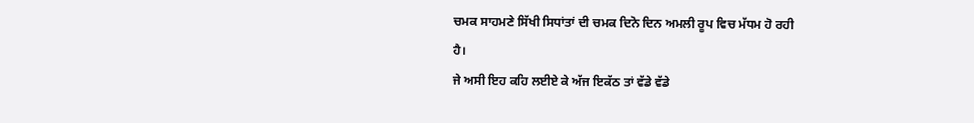ਚਮਕ ਸਾਹਮਣੇ ਸਿੱਖੀ ਸਿਧਾਂਤਾਂ ਦੀ ਚਮਕ ਦਿਨੋ ਦਿਨ ਅਮਲੀ ਰੂਪ ਵਿਚ ਮੱਧਮ ਹੋ ਰਹੀ
ਹੈ।
ਜੇ ਅਸੀ ਇਹ ਕਹਿ ਲਈਏ ਕੇ ਅੱਜ ਇਕੱਠ ਤਾਂ ਵੱਡੇ ਵੱਡੇ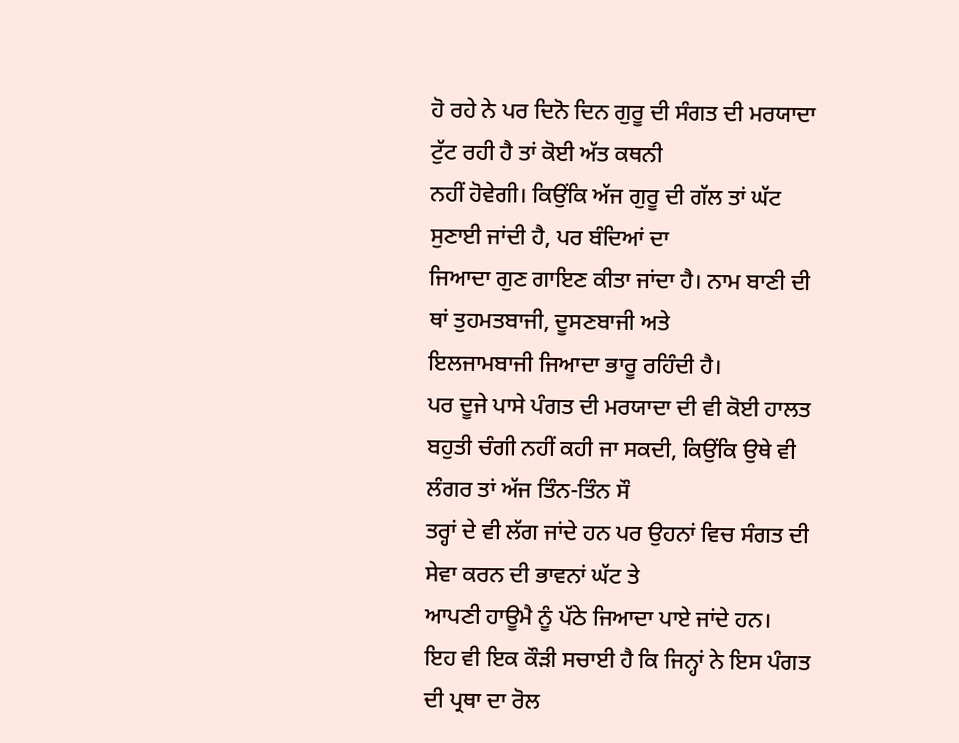ਹੋ ਰਹੇ ਨੇ ਪਰ ਦਿਨੋ ਦਿਨ ਗੁਰੂ ਦੀ ਸੰਗਤ ਦੀ ਮਰਯਾਦਾ ਟੁੱਟ ਰਹੀ ਹੈ ਤਾਂ ਕੋਈ ਅੱਤ ਕਥਨੀ
ਨਹੀਂ ਹੋਵੇਗੀ। ਕਿਉਂਕਿ ਅੱਜ ਗੁਰੂ ਦੀ ਗੱਲ ਤਾਂ ਘੱਟ ਸੁਣਾਈ ਜਾਂਦੀ ਹੈ, ਪਰ ਬੰਦਿਆਂ ਦਾ
ਜਿਆਦਾ ਗੁਣ ਗਾਇਣ ਕੀਤਾ ਜਾਂਦਾ ਹੈ। ਨਾਮ ਬਾਣੀ ਦੀ ਥਾਂ ਤੁਹਮਤਬਾਜੀ, ਦੂਸਣਬਾਜੀ ਅਤੇ
ਇਲਜਾਮਬਾਜੀ ਜਿਆਦਾ ਭਾਰੂ ਰਹਿੰਦੀ ਹੈ।
ਪਰ ਦੂਜੇ ਪਾਸੇ ਪੰਗਤ ਦੀ ਮਰਯਾਦਾ ਦੀ ਵੀ ਕੋਈ ਹਾਲਤ
ਬਹੁਤੀ ਚੰਗੀ ਨਹੀਂ ਕਹੀ ਜਾ ਸਕਦੀ, ਕਿਉਂਕਿ ਉਥੇ ਵੀ ਲੰਗਰ ਤਾਂ ਅੱਜ ਤਿੰਨ-ਤਿੰਨ ਸੌ
ਤਰ੍ਹਾਂ ਦੇ ਵੀ ਲੱਗ ਜਾਂਦੇ ਹਨ ਪਰ ਉਹਨਾਂ ਵਿਚ ਸੰਗਤ ਦੀ ਸੇਵਾ ਕਰਨ ਦੀ ਭਾਵਨਾਂ ਘੱਟ ਤੇ
ਆਪਣੀ ਹਾਊਮੈ ਨੂੰ ਪੱਠੇ ਜਿਆਦਾ ਪਾਏ ਜਾਂਦੇ ਹਨ।
ਇਹ ਵੀ ਇਕ ਕੌੜੀ ਸਚਾਈ ਹੈ ਕਿ ਜਿਨ੍ਹਾਂ ਨੇ ਇਸ ਪੰਗਤ
ਦੀ ਪ੍ਰਥਾ ਦਾ ਰੋਲ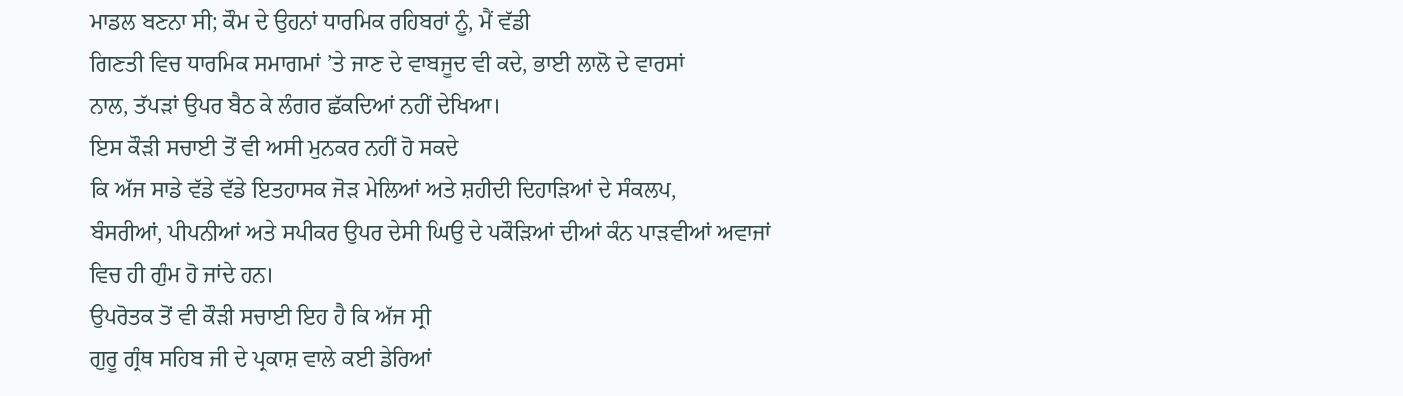ਮਾਡਲ ਬਣਨਾ ਸੀ; ਕੌਮ ਦੇ ਉਹਨਾਂ ਧਾਰਮਿਕ ਰਹਿਬਰਾਂ ਨੂੰ, ਮੈਂ ਵੱਡੀ
ਗਿਣਤੀ ਵਿਚ ਧਾਰਮਿਕ ਸਮਾਗਮਾਂ ’ਤੇ ਜਾਣ ਦੇ ਵਾਬਜੂਦ ਵੀ ਕਦੇ, ਭਾਈ ਲਾਲੋ ਦੇ ਵਾਰਸਾਂ
ਨਾਲ, ਤੱਪੜਾਂ ਉਪਰ ਬੈਠ ਕੇ ਲੰਗਰ ਛੱਕਦਿਆਂ ਨਹੀਂ ਦੇਖਿਆ।
ਇਸ ਕੌੜੀ ਸਚਾਈ ਤੋਂ ਵੀ ਅਸੀ ਮੁਨਕਰ ਨਹੀਂ ਹੋ ਸਕਦੇ
ਕਿ ਅੱਜ ਸਾਡੇ ਵੱਡੇ ਵੱਡੇ ਇਤਹਾਸਕ ਜੋੜ ਮੇਲਿਆਂ ਅਤੇ ਸ਼ਹੀਦੀ ਦਿਹਾੜਿਆਂ ਦੇ ਸੰਕਲਪ,
ਬੰਸਰੀਆਂ, ਪੀਪਨੀਆਂ ਅਤੇ ਸਪੀਕਰ ਉਪਰ ਦੇਸੀ ਘਿਉ ਦੇ ਪਕੌੜਿਆਂ ਦੀਆਂ ਕੰਨ ਪਾੜਵੀਆਂ ਅਵਾਜਾਂ
ਵਿਚ ਹੀ ਗੁੰਮ ਹੋ ਜਾਂਦੇ ਹਨ।
ਉਪਰੋਤਕ ਤੋਂ ਵੀ ਕੌੜੀ ਸਚਾਈ ਇਹ ਹੈ ਕਿ ਅੱਜ ਸ੍ਰੀ
ਗੁਰੂ ਗ੍ਰੰਥ ਸਹਿਬ ਜੀ ਦੇ ਪ੍ਰਕਾਸ਼ ਵਾਲੇ ਕਈ ਡੇਰਿਆਂ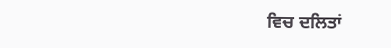ਵਿਚ ਦਲਿਤਾਂ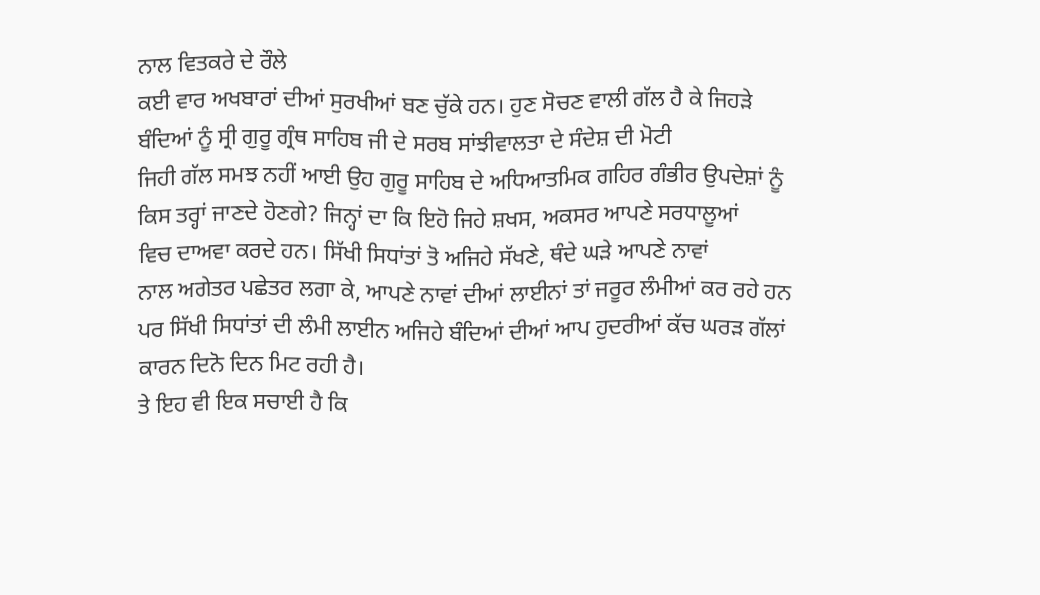ਨਾਲ ਵਿਤਕਰੇ ਦੇ ਰੌਲੇ
ਕਈ ਵਾਰ ਅਖਬਾਰਾਂ ਦੀਆਂ ਸੁਰਖੀਆਂ ਬਣ ਚੁੱਕੇ ਹਨ। ਹੁਣ ਸੋਚਣ ਵਾਲੀ ਗੱਲ ਹੈ ਕੇ ਜਿਹੜੇ
ਬੰਦਿਆਂ ਨੂੰ ਸ੍ਰੀ ਗੁਰੂ ਗ੍ਰੰਥ ਸਾਹਿਬ ਜੀ ਦੇ ਸਰਬ ਸਾਂਝੀਵਾਲਤਾ ਦੇ ਸੰਦੇਸ਼ ਦੀ ਮੋਟੀ
ਜਿਹੀ ਗੱਲ ਸਮਝ ਨਹੀਂ ਆਈ ਉਹ ਗੁਰੂ ਸਾਹਿਬ ਦੇ ਅਧਿਆਤਮਿਕ ਗਹਿਰ ਗੰਭੀਰ ਉਪਦੇਸ਼ਾਂ ਨੂੰ
ਕਿਸ ਤਰ੍ਹਾਂ ਜਾਣਦੇ ਹੋਣਗੇ? ਜਿਨ੍ਹਾਂ ਦਾ ਕਿ ਇਹੋ ਜਿਹੇ ਸ਼ਖਸ, ਅਕਸਰ ਆਪਣੇ ਸਰਧਾਲੂਆਂ
ਵਿਚ ਦਾਅਵਾ ਕਰਦੇ ਹਨ। ਸਿੱਖੀ ਸਿਧਾਂਤਾਂ ਤੋ ਅਜਿਹੇ ਸੱਖਣੇ, ਥੰਦੇ ਘੜੇ ਆਪਣੇ ਨਾਵਾਂ
ਨਾਲ ਅਗੇਤਰ ਪਛੇਤਰ ਲਗਾ ਕੇ, ਆਪਣੇ ਨਾਵਾਂ ਦੀਆਂ ਲਾਈਨਾਂ ਤਾਂ ਜਰੂਰ ਲੰਮੀਆਂ ਕਰ ਰਹੇ ਹਨ
ਪਰ ਸਿੱਖੀ ਸਿਧਾਂਤਾਂ ਦੀ ਲੰਮੀ ਲਾਈਨ ਅਜਿਹੇ ਬੰਦਿਆਂ ਦੀਆਂ ਆਪ ਹੁਦਰੀਆਂ ਕੱਚ ਘਰੜ ਗੱਲਾਂ
ਕਾਰਨ ਦਿਨੋ ਦਿਨ ਮਿਟ ਰਹੀ ਹੈ।
ਤੇ ਇਹ ਵੀ ਇਕ ਸਚਾਈ ਹੈ ਕਿ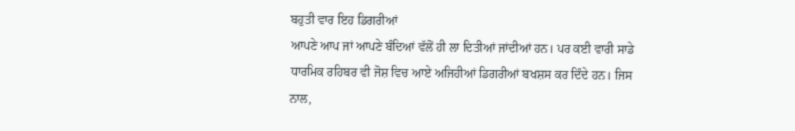ਬਹੁਤੀ ਵਾਰ ਇਹ ਡਿਗਰੀਆਂ
ਆਪਣੇ ਆਪ ਜਾਂ ਆਪਣੇ ਬੰਦਿਆਂ ਵੱਲੋਂ ਹੀ ਲਾ ਦਿਤੀਆਂ ਜਾਂਦੀਆਂ ਹਨ। ਪਰ ਕਈ ਵਾਰੀ ਸਾਡੇ
ਧਾਰਮਿਕ ਰਹਿਬਰ ਵੀ ਜੋਸ਼ ਵਿਚ ਆਏ ਅਜਿਹੀਆਂ ਡਿਗਰੀਆਂ ਬਖਸ਼ਸ ਕਰ ਦਿੰਦੇ ਹਨ। ਜਿਸ ਨਾਲ,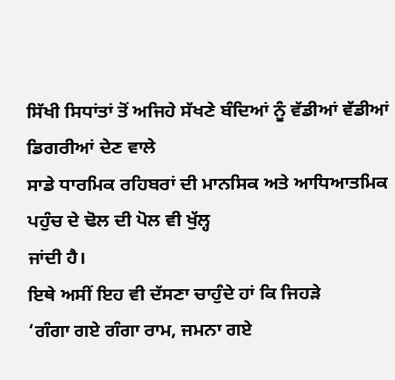ਸਿੱਖੀ ਸਿਧਾਂਤਾਂ ਤੋਂ ਅਜਿਹੇ ਸੱਖਣੇ ਬੰਦਿਆਂ ਨੂੰ ਵੱਡੀਆਂ ਵੱਡੀਆਂ ਡਿਗਰੀਆਂ ਦੇਣ ਵਾਲੇ
ਸਾਡੇ ਧਾਰਮਿਕ ਰਹਿਬਰਾਂ ਦੀ ਮਾਨਸਿਕ ਅਤੇ ਆਧਿਆਤਮਿਕ ਪਹੁੰਚ ਦੇ ਢੋਲ ਦੀ ਪੋਲ ਵੀ ਖੁੱਲ੍ਹ
ਜਾਂਦੀ ਹੈ।
ਇਥੇ ਅਸੀਂ ਇਹ ਵੀ ਦੱਸਣਾ ਚਾਹੁੰਦੇ ਹਾਂ ਕਿ ਜਿਹੜੇ
‘ਗੰਗਾ ਗਏ ਗੰਗਾ ਰਾਮ, ਜਮਨਾ ਗਏ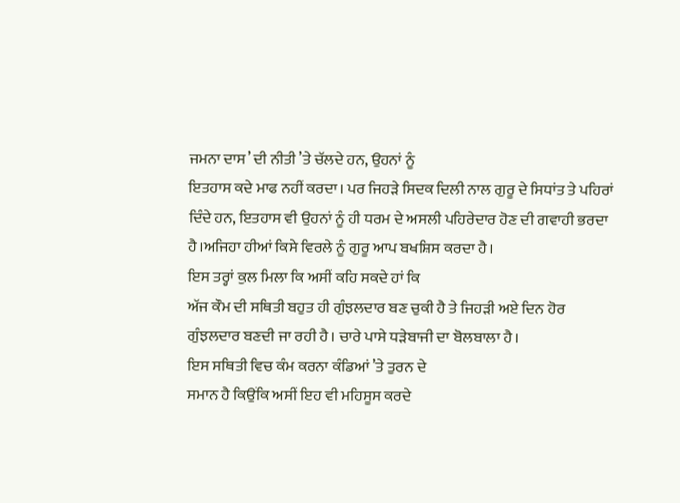ਜਮਨਾ ਦਾਸ’ ਦੀ ਨੀਤੀ ’ਤੇ ਚੱਲਦੇ ਹਨ, ਉਹਨਾਂ ਨੂੰ
ਇਤਹਾਸ ਕਦੇ ਮਾਫ ਨਹੀਂ ਕਰਦਾ। ਪਰ ਜਿਹੜੇ ਸਿਦਕ ਦਿਲੀ ਨਾਲ ਗੁਰੂ ਦੇ ਸਿਧਾਂਤ ਤੇ ਪਹਿਰਾਂ
ਦਿੰਦੇ ਹਨ, ਇਤਹਾਸ ਵੀ ਉਹਨਾਂ ਨੂੰ ਹੀ ਧਰਮ ਦੇ ਅਸਲੀ ਪਹਿਰੇਦਾਰ ਹੋਣ ਦੀ ਗਵਾਹੀ ਭਰਦਾ
ਹੈ।ਅਜਿਹਾ ਹੀਆਂ ਕਿਸੇ ਵਿਰਲੇ ਨੂੰ ਗੁਰੂ ਆਪ ਬਖਸ਼ਿਸ ਕਰਦਾ ਹੈ।
ਇਸ ਤਰ੍ਹਾਂ ਕੁਲ ਮਿਲਾ ਕਿ ਅਸੀਂ ਕਹਿ ਸਕਦੇ ਹਾਂ ਕਿ
ਅੱਜ ਕੌਮ ਦੀ ਸਥਿਤੀ ਬਹੁਤ ਹੀ ਗੁੰਝਲਦਾਰ ਬਣ ਚੁਕੀ ਹੈ ਤੇ ਜਿਹੜੀ ਅਏ ਦਿਨ ਹੋਰ
ਗੁੰਝਲਦਾਰ ਬਣਦੀ ਜਾ ਰਹੀ ਹੈ। ਚਾਰੇ ਪਾਸੇ ਧੜੇਬਾਜੀ ਦਾ ਬੋਲਬਾਲਾ ਹੈ।
ਇਸ ਸਥਿਤੀ ਵਿਚ ਕੰਮ ਕਰਨਾ ਕੰਡਿਆਂ ’ਤੇ ਤੁਰਨ ਦੇ
ਸਮਾਨ ਹੈ ਕਿਉਂਕਿ ਅਸੀਂ ਇਹ ਵੀ ਮਹਿਸੂਸ ਕਰਦੇ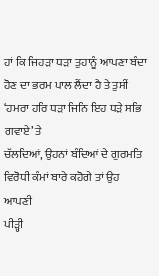ਹਾਂ ਕਿ ਜਿਹੜਾ ਧੜਾ ਤੁਹਾਨੂੰ ਆਪਣਾ ਬੰਦਾ
ਹੋਣ ਦਾ ਭਰਮ ਪਾਲ ਲੈਂਦਾ ਹੈ ਤੇ ਤੁਸੀਂ ‘ਹਮਰਾ ਹਰਿ ਧੜਾ ਜਿਨਿ ਇਹ ਧੜੇ ਸਭਿ ਗਵਾਏ’ ਤੇ
ਚੱਲਦਿਆਂ, ਉਹਨਾਂ ਬੰਦਿਆਂ ਦੇ ਗੁਰਮਤਿ ਵਿਰੋਧੀ ਕੰਮਾਂ ਬਾਰੇ ਕਹੋਗੇ ਤਾਂ ਉਹ ਆਪਣੀ
ਪੀੜ੍ਹੀ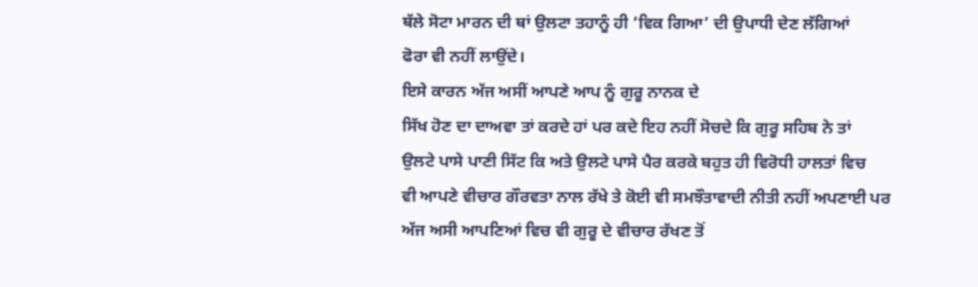ਥੱਲੇ ਸੋਟਾ ਮਾਰਨ ਦੀ ਥਾਂ ਉਲਟਾ ਤਹਾਨੂੰ ਹੀ ‘ਵਿਕ ਗਿਆ’ ਦੀ ਉਪਾਧੀ ਦੇਣ ਲੱਗਿਆਂ
ਫੋਰਾ ਵੀ ਨਹੀਂ ਲਾਉਂਦੇ।
ਇਸੇ ਕਾਰਨ ਅੱਜ ਅਸੀਂ ਆਪਣੇ ਆਪ ਨੂੰ ਗੁਰੂ ਨਾਨਕ ਦੇ
ਸਿੱਖ ਹੋਣ ਦਾ ਦਾਅਵਾ ਤਾਂ ਕਰਦੇ ਹਾਂ ਪਰ ਕਦੇ ਇਹ ਨਹੀਂ ਸੋਚਦੇ ਕਿ ਗੁਰੂ ਸਹਿਬ ਨੇ ਤਾਂ
ਉਲਟੇ ਪਾਸੇ ਪਾਣੀ ਸਿੱਟ ਕਿ ਅਤੇ ਉਲਟੇ ਪਾਸੇ ਪੈਰ ਕਰਕੇ ਬਹੁਤ ਹੀ ਵਿਰੋਧੀ ਹਾਲਤਾਂ ਵਿਚ
ਵੀ ਆਪਣੇ ਵੀਚਾਰ ਗੌਰਵਤਾ ਨਾਲ ਰੱਖੇ ਤੇ ਕੋਈ ਵੀ ਸਮਝੌਤਾਵਾਦੀ ਨੀਤੀ ਨਹੀਂ ਅਪਣਾਈ ਪਰ
ਅੱਜ ਅਸੀ ਆਪਣਿਆਂ ਵਿਚ ਵੀ ਗੁਰੂ ਦੇ ਵੀਚਾਰ ਰੱਖਣ ਤੋਂ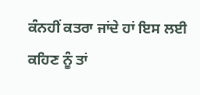ਕੰਨਹੀਂ ਕਤਰਾ ਜਾਂਦੇ ਹਾਂ ਇਸ ਲਈ
ਕਹਿਣ ਨੂੰ ਤਾਂ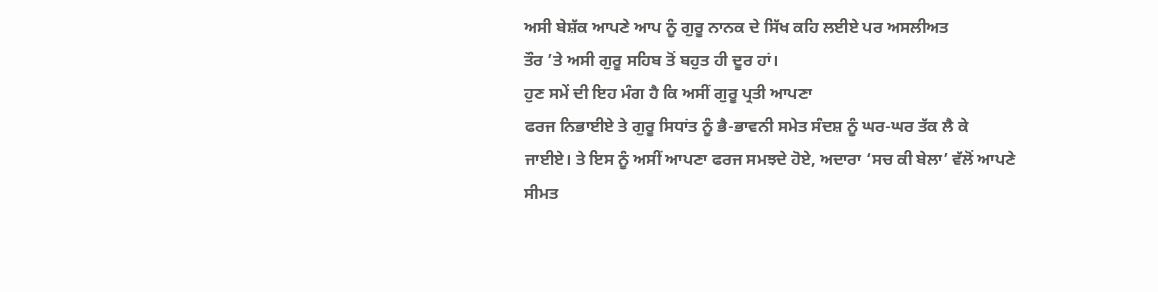ਅਸੀ ਬੇਸ਼ੱਕ ਆਪਣੇ ਆਪ ਨੂੰ ਗੁਰੂ ਨਾਨਕ ਦੇ ਸਿੱਖ ਕਹਿ ਲਈਏ ਪਰ ਅਸਲੀਅਤ
ਤੌਰ ’ਤੇ ਅਸੀ ਗੁਰੂ ਸਹਿਬ ਤੋਂ ਬਹੁਤ ਹੀ ਦੂਰ ਹਾਂ।
ਹੁਣ ਸਮੇਂ ਦੀ ਇਹ ਮੰਗ ਹੈ ਕਿ ਅਸੀਂ ਗੁਰੂ ਪ੍ਰਤੀ ਆਪਣਾ
ਫਰਜ ਨਿਭਾਈਏ ਤੇ ਗੁਰੂ ਸਿਧਾਂਤ ਨੂੰ ਭੈ-ਭਾਵਨੀ ਸਮੇਤ ਸੰਦਸ਼ ਨੂੰ ਘਰ-ਘਰ ਤੱਕ ਲੈ ਕੇ
ਜਾਈਏ। ਤੇ ਇਸ ਨੂੰ ਅਸੀਂ ਆਪਣਾ ਫਰਜ ਸਮਝਦੇ ਹੋਏ, ਅਦਾਰਾ ‘ਸਚ ਕੀ ਬੇਲਾ’ ਵੱਲੋਂ ਆਪਣੇ
ਸੀਮਤ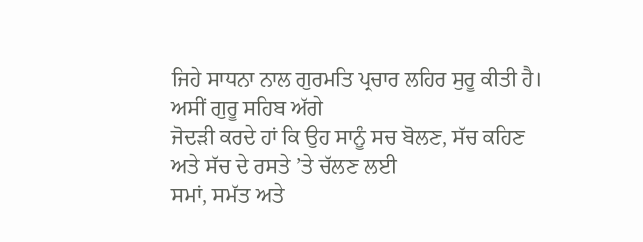ਜਿਹੇ ਸਾਧਨਾ ਨਾਲ ਗੁਰਮਤਿ ਪ੍ਰਚਾਰ ਲਹਿਰ ਸੁਰੂ ਕੀਤੀ ਹੈ। ਅਸੀਂ ਗੁਰੂ ਸਹਿਬ ਅੱਗੇ
ਜੋਦੜੀ ਕਰਦੇ ਹਾਂ ਕਿ ਉਹ ਸਾਨੂੰ ਸਚ ਬੋਲਣ, ਸੱਚ ਕਹਿਣ ਅਤੇ ਸੱਚ ਦੇ ਰਸਤੇ ’ਤੇ ਚੱਲਣ ਲਈ
ਸਮਾਂ, ਸਮੱਤ ਅਤੇ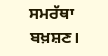ਸਮਰੱਥਾ ਬਖ਼ਸ਼ਣ।